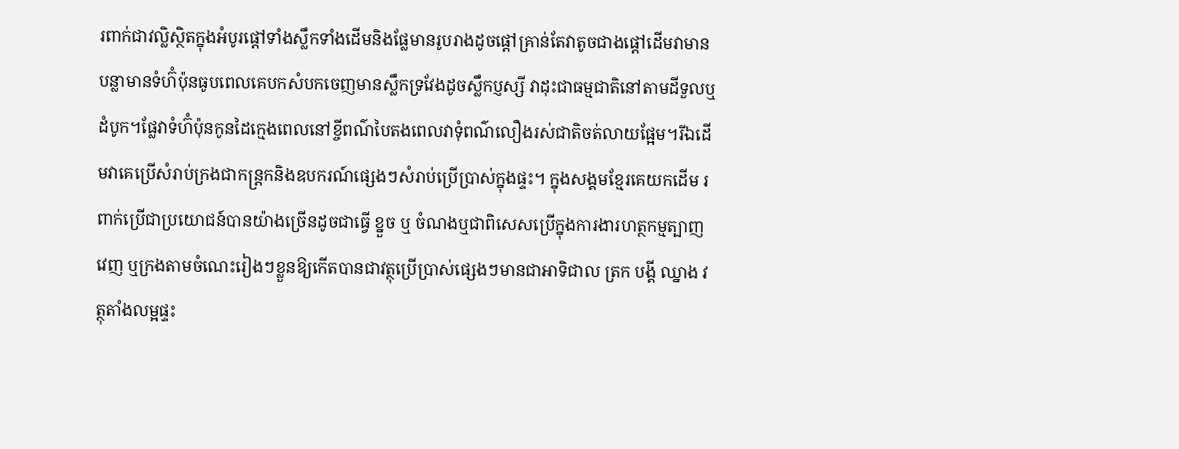រពាក់ជាវល្លិស្ថិតក្នុងអំបូរផ្តៅទាំងស្លឹកទាំងដើមនិងផ្លែមានរូបរាងដូចផ្តៅគ្រាន់តែវាតូចជាងផ្តៅដើមវាមានបន្លាមានទំហ៊ំប៉ុនធូបពេលគេបកសំបកចេញមានស្លឹកទ្រវែងដូចស្លឹកប្ញស្សី វាដុះជាធម្មជាតិនៅតាមដីទួលឬដំបូក។ផ្លែវាទំហ៊ំប៉ុនកូនដៃក្មេងពេលនៅខ្ចីពណ៌បៃតងពេលវាទុំពណ៌លឿងរស់ជាតិចត់លាយផ្អែម។រីឯដើមវាគេប្រើសំរាប់ក្រងជាកន្រ្តកនិងឧបករណ៍ផ្សេងៗសំរាប់ប្រើប្រាស់ក្នុងផ្ទះ។ ក្នុងសង្គមខ្មែរគេយកដើម រពាក់ប្រើជាប្រយោជន៍បានយ៉ាងច្រើនដូចជាធ្វើ ខ្នួច ឬ ចំណងឬជាពិសេសប្រើក្នុងការងារហត្ថកម្មត្បាញ វេញ ឬក្រងតាមចំណេះរៀងៗខ្លួនឱ្យកើតបានជាវត្ថុប្រើប្រាស់ផ្សេងៗមានជាអាទិជាល ត្រក បង្គី ឈ្នាង វត្ថុតាំងលម្អផ្ទះ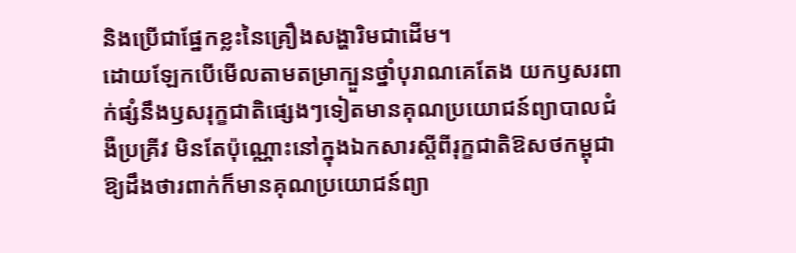និងប្រើជាផ្នែកខ្លះនៃគ្រឿងសង្ហារិមជាដើម។
ដោយឡែកបើមើលតាមតម្រាក្បួនថ្នាំបុរាណគេតែង យកឫសរពាក់ផ្សំនឹងឫសរុក្ខជាតិផ្សេងៗទៀតមានគុណប្រយោជន៍ព្យាបាលជំងឺប្រគ្រីវ មិនតែប៉ុណ្ណោះនៅក្នុងឯកសារស្តីពីរុក្ខជាតិឱសថកម្ពុជាឱ្យដឹងថារពាក់ក៏មានគុណប្រយោជន៍ព្យា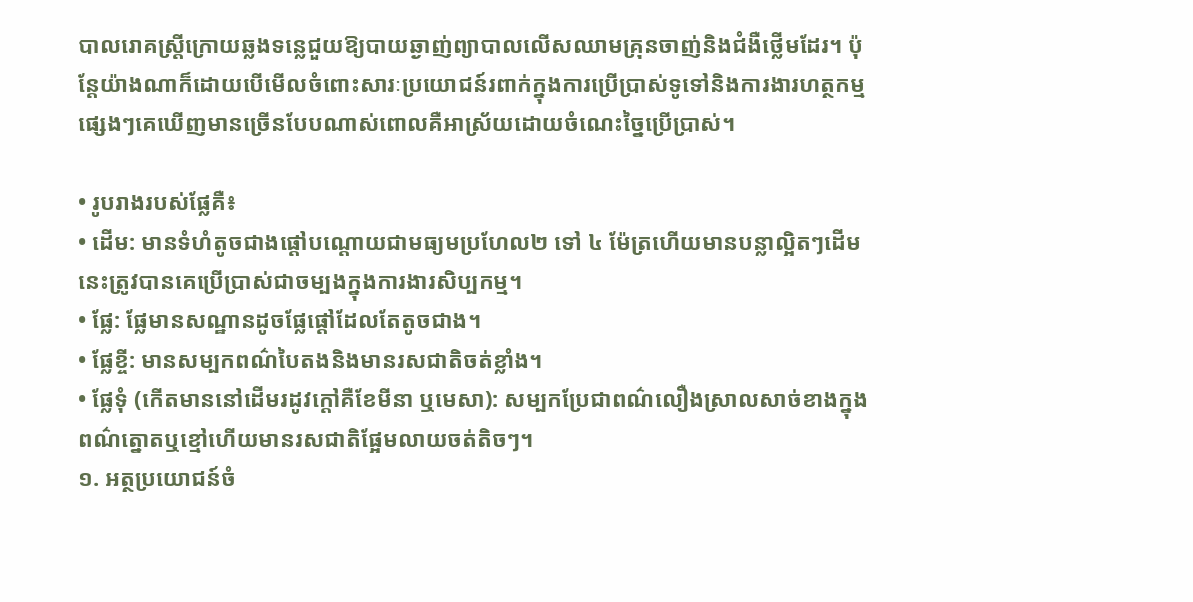បាលរោគស្រ្តីក្រោយឆ្លងទន្លេជួយឱ្យបាយឆ្ងាញ់ព្យាបាលលើសឈាមគ្រុនចាញ់និងជំងឺថ្លើមដែរ។ ប៉ុន្តែយ៉ាងណាក៏ដោយបើមើលចំពោះសារៈប្រយោជន៍រពាក់ក្នុងការប្រើប្រាស់ទូទៅនិងការងារហត្ថកម្មផ្សេងៗគេឃើញមានច្រើនបែបណាស់ពោលគឺអាស្រ័យដោយចំណេះច្នៃប្រើប្រាស់។

• រូបរាងរបស់ផ្លែគឺ៖
• ដើម: មានទំហំតូចជាងផ្តៅបណ្តោយជាមធ្យមប្រហែល២ ទៅ ៤ ម៉ែត្រហើយមានបន្លាល្អិតៗដើមនេះត្រូវបានគេប្រើប្រាស់ជាចម្បងក្នុងការងារសិប្បកម្ម។
• ផ្លែ: ផ្លែមានសណ្ឋានដូចផ្លែផ្តៅដែលតែតូចជាង។
• ផ្លែខ្ចី: មានសម្បកពណ៌បៃតងនិងមានរសជាតិចត់ខ្លាំង។
• ផ្លែទុំ (កើតមាននៅដើមរដូវក្តៅគឺខែមីនា ឬមេសា): សម្បកប្រែជាពណ៌លឿងស្រាលសាច់ខាងក្នុងពណ៌ត្នោតឬខ្មៅហើយមានរសជាតិផ្អែមលាយចត់តិចៗ។
១. អត្ថប្រយោជន៍ចំ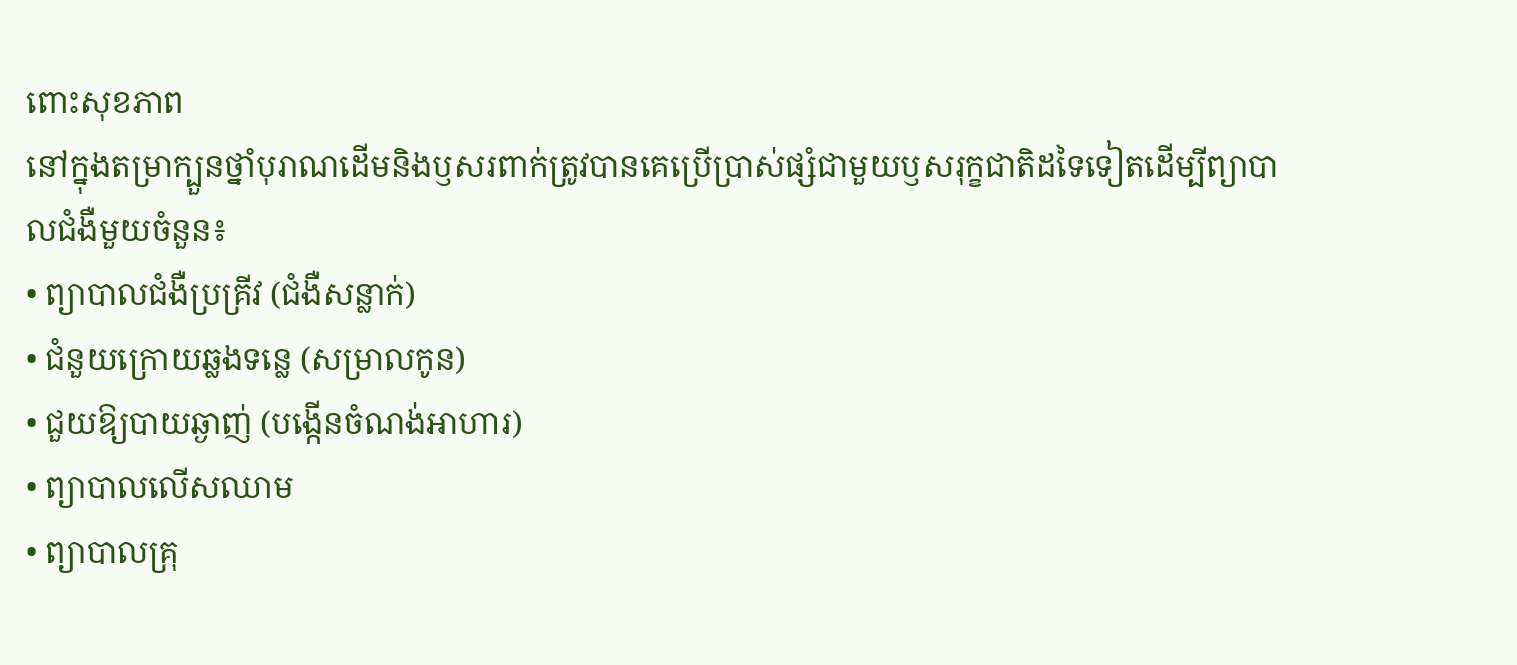ពោះសុខភាព
នៅក្នុងតម្រាក្បួនថ្នាំបុរាណដើមនិងឫសរពាក់ត្រូវបានគេប្រើប្រាស់ផ្សំជាមួយឫសរុក្ខជាតិដទៃទៀតដើម្បីព្យាបាលជំងឺមួយចំនួន៖
• ព្យាបាលជំងឺប្រគ្រីវ (ជំងឺសន្លាក់)
• ជំនួយក្រោយឆ្លងទន្លេ (សម្រាលកូន)
• ជួយឱ្យបាយឆ្ងាញ់ (បង្កើនចំណង់អាហារ)
• ព្យាបាលលើសឈាម
• ព្យាបាលគ្រុ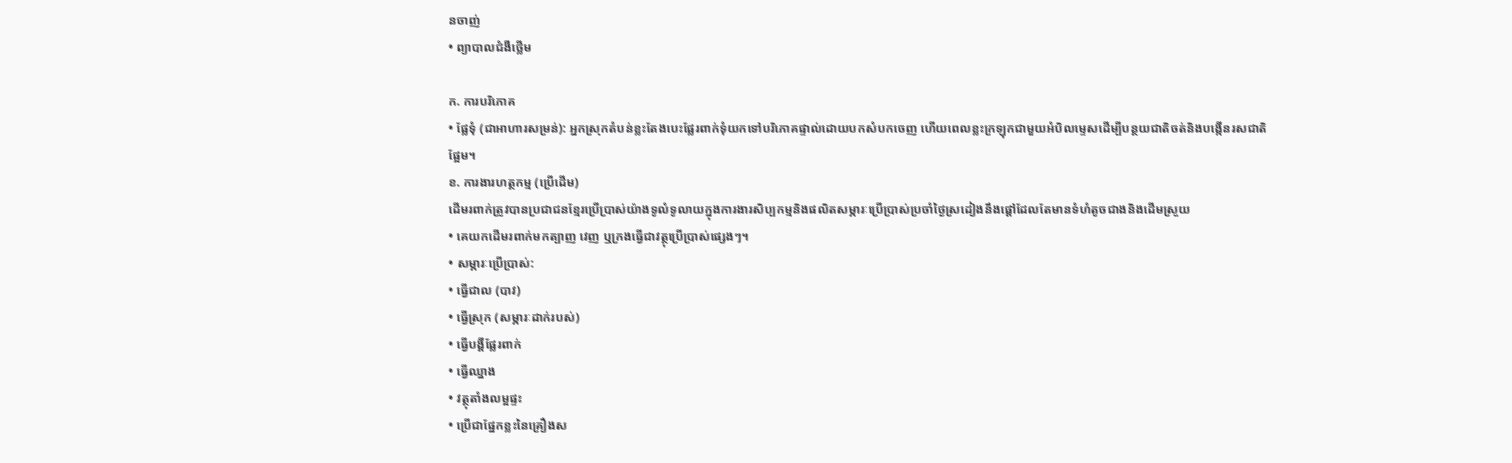នចាញ់
• ព្យាបាលជំងឺថ្លើម

ក. ការបរិភោគ
• ផ្លែទុំ (ជាអាហារសម្រន់): អ្នកស្រុកតំបន់ខ្លះតែងបេះផ្លែរពាក់ទុំយកទៅបរិភោគផ្ទាល់ដោយបកសំបកចេញ ហើយពេលខ្លះក្រឡុកជាមួយអំបិលម្ទេសដើម្បីបន្ថយជាតិចត់និងបង្កើនរសជាតិផ្អែម។
ខ. ការងារហត្ថកម្ម (ប្រើដើម)
ដើមរពាក់ត្រូវបានប្រជាជនខ្មែរប្រើប្រាស់យ៉ាងទូលំទូលាយក្នុងការងារសិប្បកម្មនិងផលិតសម្ភារៈប្រើប្រាស់ប្រចាំថ្ងៃស្រដៀងនឹងផ្ដៅដែលតែមានទំហំតូចជាងនិងដើមស្រួយ
• គេយកដើមរពាក់មកត្បាញ វេញ ឬក្រងធ្វើជាវត្ថុប្រើប្រាស់ផ្សេងៗ។
• សម្ភារៈប្រើប្រាស់:
• ធ្វើជាល (បាវ)
• ធ្វើស្រុក (សម្ភារៈដាក់របស់)
• ធ្វើបង្គីផ្លែរពាក់
• ធ្វើឈ្នាង
• វត្ថុតាំងលម្អផ្ទះ
• ប្រើជាផ្នែកខ្លះនៃគ្រឿងស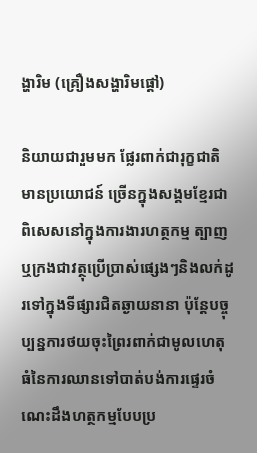ង្ហារិម (គ្រឿងសង្ហារិមផ្តៅ)

និយាយជារួមមក ផ្លែរពាក់ជារុក្ខជាតិមានប្រយោជន៍ ច្រើនក្នុងសង្គមខ្មែរជាពិសេសនៅក្នុងការងារហត្ថកម្ម ត្បាញ ឬក្រងជាវត្ថុប្រើប្រាស់ផ្សេងៗនិងលក់ដូរទៅក្នុងទីផ្សារជិតឆ្ងាយនានា ប៉ុន្តែបច្ចុប្បន្នការថយចុះព្រៃរពាក់ជាមូលហេតុធំនៃការឈានទៅបាត់បង់ការផ្ទេរចំណេះដឹងហត្ថកម្មបែបប្រ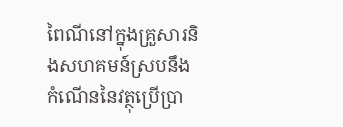ពៃណីនៅក្នុងគ្រួសារនិងសហគមន៍ស្របនឹងកំណើននៃវត្ថុប្រើប្រា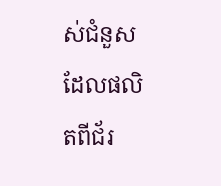ស់ជំនួសដែលផលិតពីជ័រ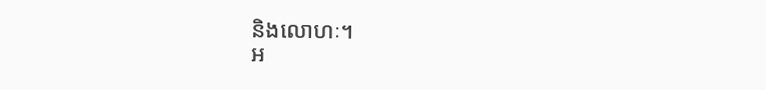និងលោហៈ។
អ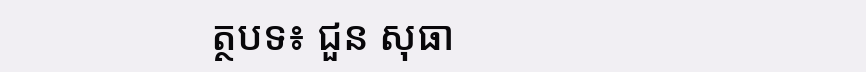ត្ថបទ៖ ជួន សុធា